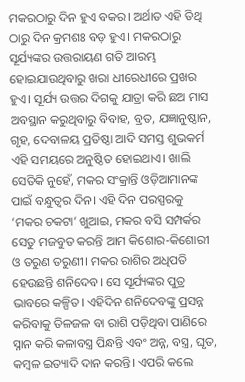ମକରଠାରୁ ଦିନ ହୁଏ ବକର। ଅର୍ଥାତ ଏହି ତିଥି ଠାରୁ ଦିନ କ୍ରମଶଃ ବଡ଼ ହୁଏ। ମକରଠାରୁ ସୂର୍ଯ୍ୟଙ୍କର ଉତ୍ତରାୟଣ ଗତି ଆରମ୍ଭ ହୋଇଯାଉଥିବାରୁ ଖରା ଧୀରେଧୀରେ ପ୍ରଖର ହୁଏ। ସୂର୍ଯ୍ୟ ଉତ୍ତର ଦିଗକୁ ଯାତ୍ରା କରି ଛଅ ମାସ ଅବସ୍ଥାନ କରୁଥିବାରୁ ବିବାହ, ବ୍ରତ, ଯଜ୍ଞାନୁଷ୍ଠାନ, ଗୃହ, ଦେବାଳୟ ପ୍ରତିଷ୍ଠା ଆଦି ସମସ୍ତ ଶୁଭକର୍ମ ଏହି ସମୟରେ ଅନୁଷ୍ଠିତ ହୋଇଥାଏ। ଖାଲି ସେତିକି ନୁହେଁ, ମକର ସଂକ୍ରାନ୍ତି ଓଡ଼ିଆମାନଙ୍କ ପାଇଁ ବନ୍ଧୁତ୍ବର ଦିନ। ଏହି ଦିନ ପରସ୍ପରକୁ ‘ମକର ଚକଟା’ ଖୁଆଇ, ମକର ବସି ସମ୍ପର୍କର ସେତୁ ମଜବୁତ କରନ୍ତି ଆମ କିଶୋର-କିଶୋରୀ ଓ ତରୁଣ ତରୁଣୀ। ମକର ରାଶିର ଅଧିପତି ହେଉଛନ୍ତି ଶନିଦେବ। ସେ ସୂର୍ଯ୍ୟଙ୍କର ପୁତ୍ର ଭାବରେ କଳ୍ପିତ। ଏହିଦିନ ଶନିଦେବଙ୍କୁ ପ୍ରସନ୍ନ କରିବାକୁ ତିଳଜଳ ବା ରାଶି ପଡ଼ିଥିବା ପାଣିରେ ସ୍ନାନ କରି କଳାବସ୍ତ୍ର ପିନ୍ଧନ୍ତି ଏବଂ ଅନ୍ନ, ବସ୍ତ୍ର, ଘୃତ, କମ୍ବଳ ଇତ୍ୟାଦି ଦାନ କରନ୍ତି। ଏପରି କଲେ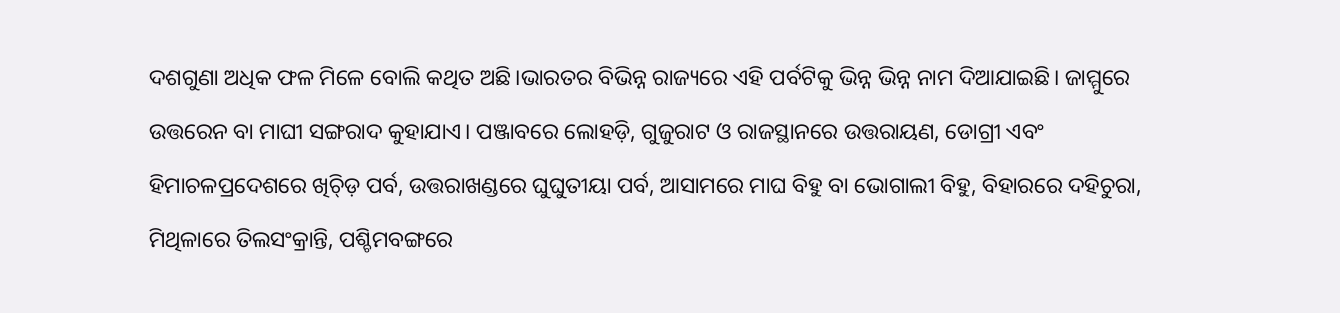ଦଶଗୁଣା ଅଧିକ ଫଳ ମିଳେ ବୋଲି କଥିତ ଅଛି।ଭାରତର ବିଭିନ୍ନ ରାଜ୍ୟରେ ଏହି ପର୍ବଟିକୁ ଭିନ୍ନ ଭିନ୍ନ ନାମ ଦିଆଯାଇଛି। ଜାମ୍ମୁରେ ଉତ୍ତରେନ ବା ମାଘୀ ସଙ୍ଗରାଦ କୁହାଯାଏ। ପଞ୍ଜାବରେ ଲୋହଡ଼ି, ଗୁଜୁରାଟ ଓ ରାଜସ୍ଥାନରେ ଉତ୍ତରାୟଣ, ଡୋଗ୍ରୀ ଏବଂ ହିମାଚଳପ୍ରଦେଶରେ ଖିଚ୍ଡ଼ି ପର୍ବ, ଉତ୍ତରାଖଣ୍ଡରେ ଘୁଘୁତୀୟା ପର୍ବ, ଆସାମରେ ମାଘ ବିହୁ ବା ଭୋଗାଲୀ ବିହୁ, ବିହାରରେ ଦହିଚୁରା, ମିଥିଳାରେ ତିଲସଂକ୍ରାନ୍ତି, ପଶ୍ଚିମବଙ୍ଗରେ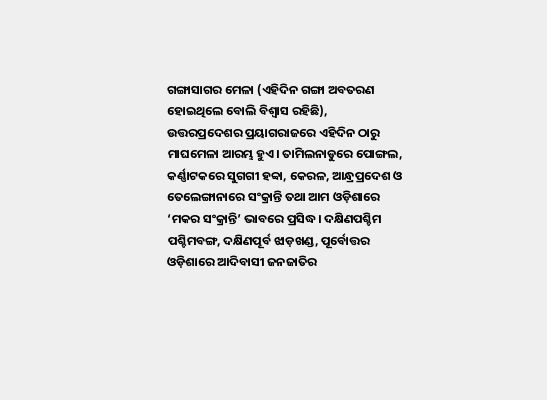ଗଙ୍ଗାସାଗର ମେଳା (ଏହିଦିନ ଗଙ୍ଗା ଅବତରଣ ହୋଇଥିଲେ ବୋଲି ବିଶ୍ୱାସ ରହିଛି), ଉତ୍ତରପ୍ରଦେଶର ପ୍ରୟାଗରାଜରେ ଏହିଦିନ ଠାରୁ ମାଘମେଳା ଆରମ୍ଭ ହୁଏ। ତାମିଲନାଡୁରେ ପୋଙ୍ଗଲ, କର୍ଣ୍ଣାଟକରେ ସୁଗଗୀ ହବ୍ବା, କେରଳ, ଆନ୍ଧ୍ରପ୍ରଦେଶ ଓ ତେଲେଙ୍ଗାନାରେ ସଂକ୍ରାନ୍ତି ତଥା ଆମ ଓଡ଼ିଶାରେ ‘ମକର ସଂକ୍ରାନ୍ତି’ ଭାବରେ ପ୍ରସିଦ୍ଧ। ଦକ୍ଷିଣପଶ୍ଚିମ ପଶ୍ଚିମବଙ୍ଗ, ଦକ୍ଷିଣପୂର୍ବ ଝାଡ଼ଖଣ୍ଡ, ପୂର୍ବୋତ୍ତର ଓଡ଼ିଶାରେ ଆଦିବାସୀ ଜନଜାତିର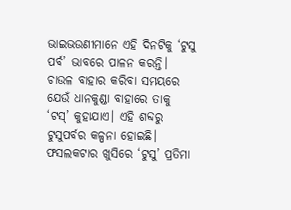ଭାଇଭଉଣୀମାନେ ଏହି ଦିନଟିକୁ ‘ଟୁସୁ ପର୍ବ’ ଭାବରେ ପାଳନ କରନ୍ତି। ଚାଉଳ ବାହାର କରିବା ସମୟରେ ଯେଉଁ ଧାନକୁଣ୍ଡା ବାହାରେ ତାକୁ ‘ଟସ୍’ କୁହାଯାଏ। ଏହି ଶବ୍ଦରୁ ଟୁସୁପର୍ବର କଳ୍ପନା ହୋଇଛି। ଫସଲକଟାର ଖୁସିରେ ‘ଟୁସୁ’ ପ୍ରତିମା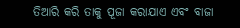ତିଆରି କରି ତାକୁ ପୂଜା କରାଯାଏ ଏବଂ ବାଜା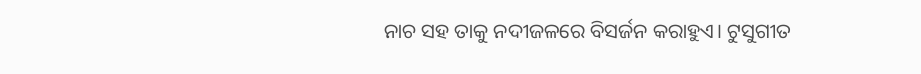ନାଚ ସହ ତାକୁ ନଦୀଜଳରେ ବିସର୍ଜନ କରାହୁଏ। ଟୁସୁଗୀତ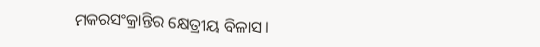ମକରସଂକ୍ରାନ୍ତିର କ୍ଷେତ୍ରୀୟ ବିଳାସ।